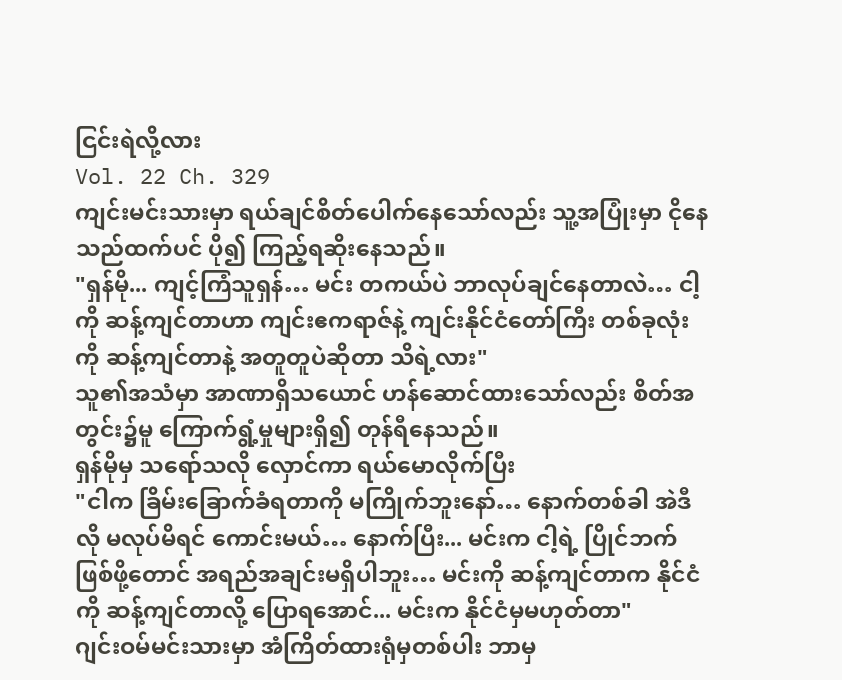ငြင်းရဲလို့လား
Vol. 22 Ch. 329
ကျင်းမင်းသားမှာ ရယ်ချင်စိတ်ပေါက်နေသော်လည်း သူ့အပြုံးမှာ ငိုနေသည်ထက်ပင် ပို၍ ကြည့်ရဆိုးနေသည်။
"ရှန်မို... ကျင့်ကြံသူရှန်… မင်း တကယ်ပဲ ဘာလုပ်ချင်နေတာလဲ… ငါ့ကို ဆန့်ကျင်တာဟာ ကျင်းဧကရာဇ်နဲ့ ကျင်းနိုင်ငံတော်ကြီး တစ်ခုလုံးကို ဆန့်ကျင်တာနဲ့ အတူတူပဲဆိုတာ သိရဲ့လား"
သူ၏အသံမှာ အာဏာရှိသယောင် ဟန်ဆောင်ထားသော်လည်း စိတ်အတွင်း၌မူ ကြောက်ရွံ့မှုများရှိ၍ တုန်ရီနေသည်။
ရှန်မိုမှ သရော်သလို လှောင်ကာ ရယ်မောလိုက်ပြီး
"ငါက ခြိမ်းခြောက်ခံရတာကို မကြိုက်ဘူးနော်… နောက်တစ်ခါ အဲဒီလို မလုပ်မိရင် ကောင်းမယ်… နောက်ပြီး... မင်းက ငါ့ရဲ့ ပြိုင်ဘက်ဖြစ်ဖို့တောင် အရည်အချင်းမရှိပါဘူး… မင်းကို ဆန့်ကျင်တာက နိုင်ငံကို ဆန့်ကျင်တာလို့ ပြောရအောင်... မင်းက နိုင်ငံမှမဟုတ်တာ"
ဂျင်းဝမ်မင်းသားမှာ အံကြိတ်ထားရုံမှတစ်ပါး ဘာမှ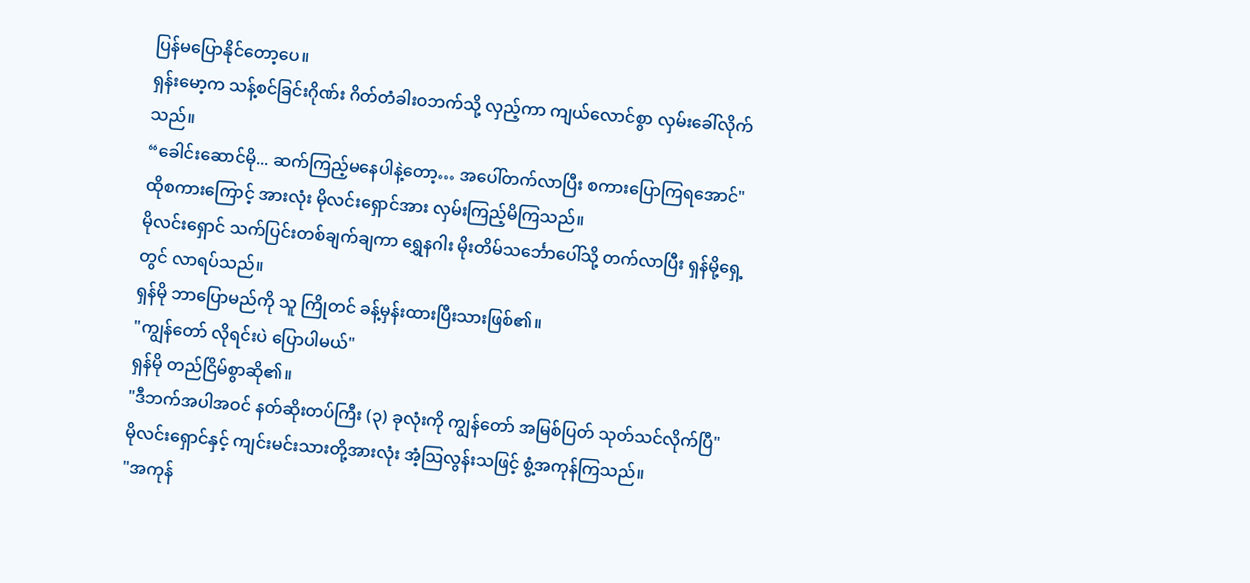ပြန်မပြောနိုင်တော့ပေ။
ရှန်းမော့က သန့်စင်ခြင်းဂိုဏ်း ဂိတ်တံခါးဝဘက်သို့ လှည့်ကာ ကျယ်လောင်စွာ လှမ်းခေါ်လိုက်သည်။
“ခေါင်းဆောင်မို... ဆက်ကြည့်မနေပါနဲ့တော့… အပေါ်တက်လာပြီး စကားပြောကြရအောင်"
ထိုစကားကြောင့် အားလုံး မိုလင်းရှောင်အား လှမ်းကြည့်မိကြသည်။
မိုလင်းရှောင် သက်ပြင်းတစ်ချက်ချကာ ရွှေနဂါး မိုးတိမ်သင်္ဘောပေါ်သို့ တက်လာပြီး ရှန်မို့ရှေ့တွင် လာရပ်သည်။
ရှန်မို ဘာပြောမည်ကို သူ ကြိုတင် ခန့်မှန်းထားပြီးသားဖြစ်၏။
"ကျွန်တော် လိုရင်းပဲ ပြောပါမယ်"
ရှန်မို တည်ငြိမ်စွာဆို၏။
"ဒီဘက်အပါအဝင် နတ်ဆိုးတပ်ကြီး (၃) ခုလုံးကို ကျွန်တော် အမြစ်ပြတ် သုတ်သင်လိုက်ပြီ"
မိုလင်းရှောင်နှင့် ကျင်းမင်းသားတို့အားလုံး အံ့သြလွန်းသဖြင့် စွံ့အကုန်ကြသည်။
"အကုန်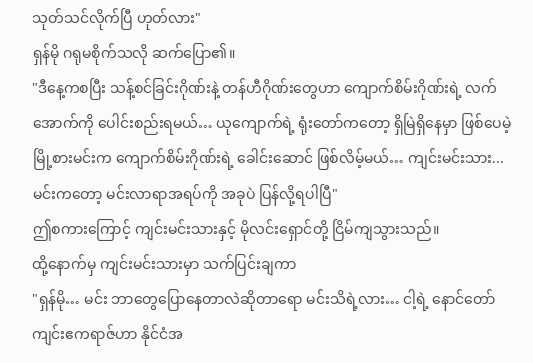သုတ်သင်လိုက်ပြီ ဟုတ်လား"
ရှန်မို ဂရုမစိုက်သလို ဆက်ပြော၏။
"ဒီနေ့ကစပြီး သန့်စင်ခြင်းဂိုဏ်းနဲ့ တန်ဟီဂိုဏ်းတွေဟာ ကျောက်စိမ်းဂိုဏ်းရဲ့ လက်အောက်ကို ပေါင်းစည်းရမယ်… ယုကျောက်ရဲ့ ရုံးတော်ကတော့ ရှိမြဲရှိနေမှာ ဖြစ်ပေမဲ့ မြို့စားမင်းက ကျောက်စိမ်းဂိုဏ်းရဲ့ ခေါင်းဆောင် ဖြစ်လိမ့်မယ်… ကျင်းမင်းသား... မင်းကတော့ မင်းလာရာအရပ်ကို အခုပဲ ပြန်လို့ရပါပြီ"
ဤစကားကြောင့် ကျင်းမင်းသားနှင့် မိုလင်းရှောင်တို့ ငြိမ်ကျသွားသည်။
ထို့နောက်မှ ကျင်းမင်းသားမှာ သက်ပြင်းချကာ
"ရှန်မို… မင်း ဘာတွေပြောနေတာလဲဆိုတာရော မင်းသိရဲ့လား… ငါ့ရဲ့ နောင်တော် ကျင်းဧကရာဇ်ဟာ နိုင်ငံအ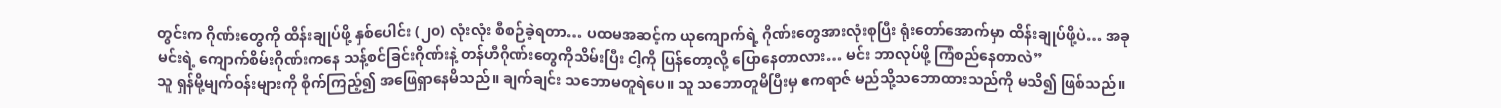တွင်းက ဂိုဏ်းတွေကို ထိန်းချုပ်ဖို့ နှစ်ပေါင်း (၂၀) လုံးလုံး စီစဉ်ခဲ့ရတာ… ပထမအဆင့်က ယုကျောက်ရဲ့ ဂိုဏ်းတွေအားလုံးစုပြီး ရုံးတော်အောက်မှာ ထိန်းချုပ်ဖို့ပဲ… အခု မင်းရဲ့ ကျောက်စိမ်းဂိုဏ်းကနေ သန့်စင်ခြင်းဂိုဏ်းနဲ့ တန်ဟီဂိုဏ်းတွေကိုသိမ်းပြီး ငါ့ကို ပြန်တော့လို့ ပြောနေတာလား… မင်း ဘာလုပ်ဖို့ ကြံစည်နေတာလဲ”
သူ ရှန်မို့မျက်ဝန်းများကို စိုက်ကြည့်၍ အဖြေရှာနေမိသည်။ ချက်ချင်း သဘောမတူရဲပေ။ သူ သဘောတူမိပြီးမှ ဧကရာဇ် မည်သို့သဘောထားသည်ကို မသိ၍ ဖြစ်သည်။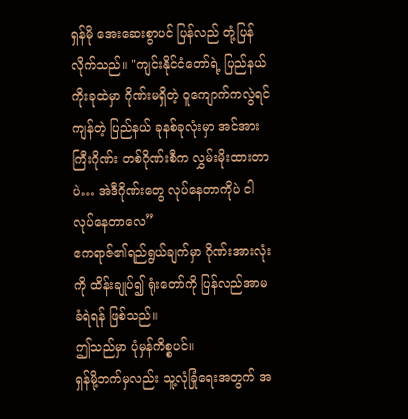ရှန်မို အေးဆေးစွာပင် ပြန်လည် တုံ့ပြန်လိုက်သည်။ "ကျင်းနိုင်ငံတော်ရဲ့ ပြည်နယ်ကိုးခုထဲမှာ ဂိုဏ်းမရှိတဲ့ ဝူကျောက်ကလွဲရင် ကျန်တဲ့ ပြည်နယ် ခုနစ်ခုလုံးမှာ အင်အားကြီးဂိုဏ်း တစ်ဂိုဏ်းစီက လွှမ်းမိုးထားတာပဲ… အဲဒီဂိုဏ်းတွေ လုပ်နေတာကိုပဲ ငါ လုပ်နေတာလေ”
ဧကရာဇ်၏ရည်ရွယ်ချက်မှာ ဂိုဏ်းအားလုံးကို ထိန်းချုပ်၍ ရုံးတော်ကို ပြန်လည်အာမခံရဲရန် ဖြစ်သည်။
ဤသည်မှာ ပုံမှန်ကိစ္စပင်။
ရှန်မို့ဘက်မှလည်း သူ့လုံခြုံရေးအတွက် အ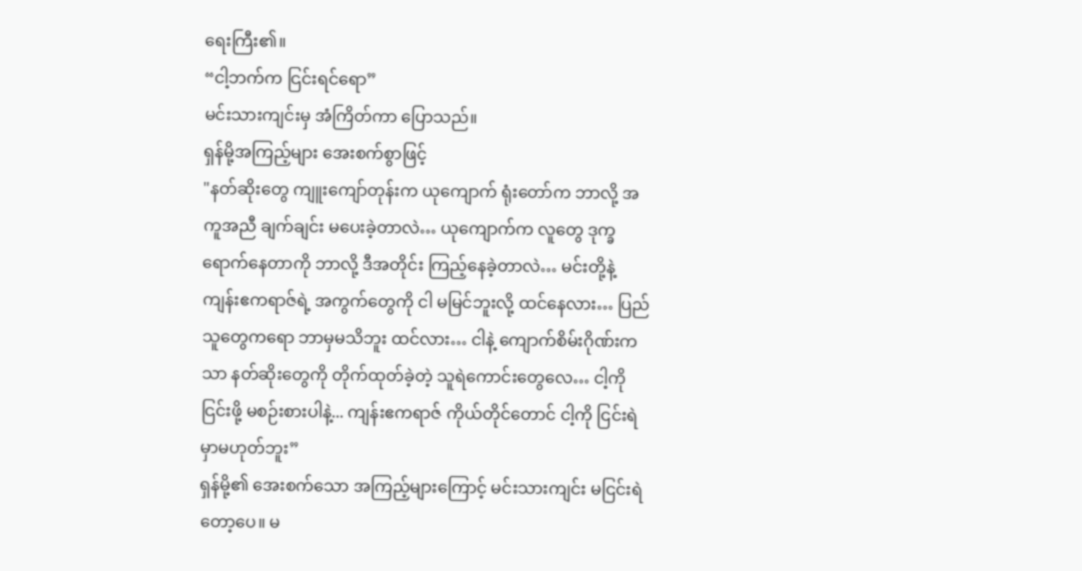ရေးကြီး၏။
“ငါ့ဘက်က ငြင်းရင်ရော”
မင်းသားကျင်းမှ အံကြိတ်ကာ ပြောသည်။
ရှန်မို့အကြည့်များ အေးစက်စွာဖြင့်
"နတ်ဆိုးတွေ ကျူးကျော်တုန်းက ယုကျောက် ရုံးတော်က ဘာလို့ အကူအညီ ချက်ချင်း မပေးခဲ့တာလဲ… ယုကျောက်က လူတွေ ဒုက္ခရောက်နေတာကို ဘာလို့ ဒီအတိုင်း ကြည့်နေခဲ့တာလဲ… မင်းတို့နဲ့ ကျန်းဧကရာဇ်ရဲ့ အကွက်တွေကို ငါ မမြင်ဘူးလို့ ထင်နေလား… ပြည်သူတွေကရော ဘာမှမသိဘူး ထင်လား… ငါနဲ့ ကျောက်စိမ်းဂိုဏ်းကသာ နတ်ဆိုးတွေကို တိုက်ထုတ်ခဲ့တဲ့ သူရဲကောင်းတွေလေ… ငါ့ကို ငြင်းဖို့ မစဉ်းစားပါနဲ့... ကျန်းဧကရာဇ် ကိုယ်တိုင်တောင် ငါ့ကို ငြင်းရဲမှာမဟုတ်ဘူး”
ရှန်မို့၏ အေးစက်သော အကြည့်များကြောင့် မင်းသားကျင်း မငြင်းရဲတော့ပေ။ မ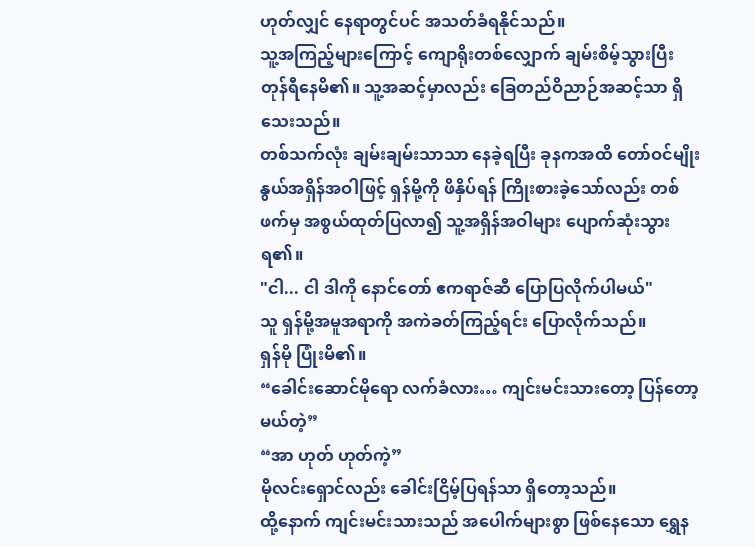ဟုတ်လျှင် နေရာတွင်ပင် အသတ်ခံရနိုင်သည်။
သူ့အကြည့်များကြောင့် ကျောရိုးတစ်လျှောက် ချမ်းစိမ့်သွားပြီး တုန်ရီနေမိ၏။ သူ့အဆင့်မှာလည်း ခြေတည်ဝိညာဉ်အဆင့်သာ ရှိသေးသည်။
တစ်သက်လုံး ချမ်းချမ်းသာသာ နေခဲ့ရပြီး ခုနကအထိ တော်ဝင်မျိုးနွယ်အရှိန်အဝါဖြင့် ရှန်မို့ကို ဖိနှိပ်ရန် ကြိုးစားခဲ့သော်လည်း တစ်ဖက်မှ အစွယ်ထုတ်ပြလာ၍ သူ့အရှိန်အဝါများ ပျောက်ဆုံးသွားရ၏။
"ငါ... ငါ ဒါကို နောင်တော် ဧကရာဇ်ဆီ ပြောပြလိုက်ပါမယ်"
သူ ရှန်မို့အမူအရာကို အကဲခတ်ကြည့်ရင်း ပြောလိုက်သည်။
ရှန်မို ပြုံးမိ၏။
“ခေါင်းဆောင်မိုရော လက်ခံလား… ကျင်းမင်းသားတော့ ပြန်တော့မယ်တဲ့”
“အာ ဟုတ် ဟုတ်ကဲ့”
မိုလင်းရှောင်လည်း ခေါင်းငြိမ့်ပြရန်သာ ရှိတော့သည်။
ထို့နောက် ကျင်းမင်းသားသည် အပေါက်များစွာ ဖြစ်နေသော ရွှေန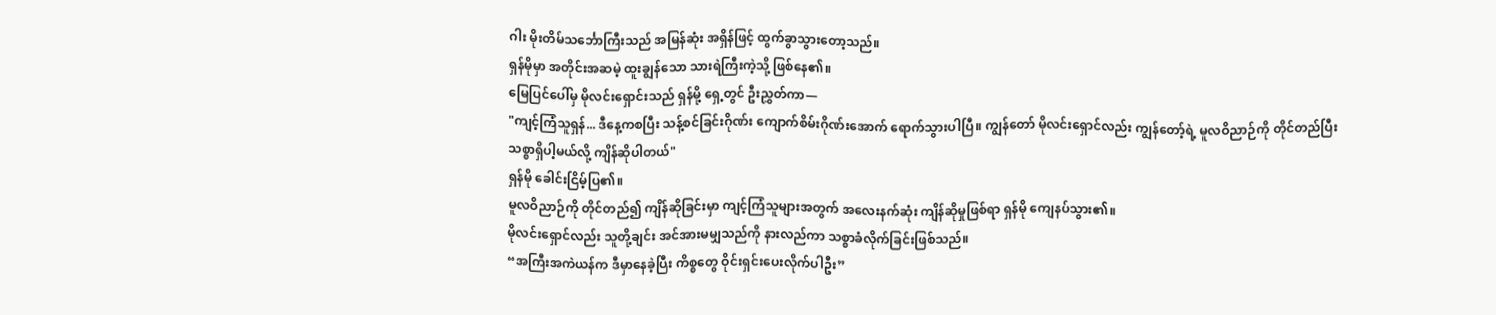ဂါး မိုးတိမ်သင်္ဘောကြီးသည် အမြန်ဆုံး အရှိန်ဖြင့် ထွက်ခွာသွားတော့သည်။
ရှန်မိုမှာ အတိုင်းအဆမဲ့ ထူးချွန်သော သားရဲကြီးကဲ့သို့ ဖြစ်နေ၏။
မြေပြင်ပေါ်မှ မိုလင်းရှောင်းသည် ရှန်မို့ ရှေ့တွင် ဦးညွှတ်ကာ—
"ကျင့်ကြံသူရှန်... ဒီနေ့ကစပြီး သန့်စင်ခြင်းဂိုဏ်း ကျောက်စိမ်းဂိုဏ်းအောက် ရောက်သွားပါပြီ။ ကျွန်တော် မိုလင်းရှောင်လည်း ကျွန်တော့်ရဲ့ မူလဝိညာဉ်ကို တိုင်တည်ပြီး သစ္စာရှိပါ့မယ်လို့ ကျိန်ဆိုပါတယ်"
ရှန်မို ခေါင်းငြိမ့်ပြ၏။
မူလဝိညာဉ်ကို တိုင်တည်၍ ကျိန်ဆိုခြင်းမှာ ကျင့်ကြံသူများအတွက် အလေးနက်ဆုံး ကျိန်ဆိုမှုဖြစ်ရာ ရှန်မို ကျေနပ်သွား၏။
မိုလင်းရှောင်လည်း သူတို့ချင်း အင်အားမမျှသည်ကို နားလည်ကာ သစ္စာခံလိုက်ခြင်းဖြစ်သည်။
“အကြီးအကဲယန်က ဒီမှာနေခဲ့ပြီး ကိစ္စတွေ ဝိုင်းရှင်းပေးလိုက်ပါဦး”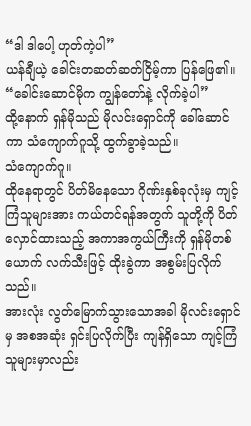“ဒါ ဒါပေါ့ ဟုတ်ကဲ့ပါ”
ယန်ချီယဲ့ ခေါင်းတဆတ်ဆတ်ငြိမ့်ကာ ပြန်ဖြေ၏။
“ခေါင်းဆောင်မိုက ကျွန်တော်နဲ့ လိုက်ခဲ့ပါ”
ထို့နောက် ရှန်မိုသည် မိုလင်းရှောင်ကို ခေါ်ဆောင်ကာ သံကျောက်ဂူသို့ ထွက်ခွာခဲ့သည်။
သံကျောက်ဂူ။
ထိုနေရာတွင် ပိတ်မိနေသော ဂိုဏ်းနှစ်ခုလုံးမှ ကျင့်ကြံသူများအား ကယ်တင်ရန်အတွက် သူတို့ကို ပိတ်လှောင်ထားသည့် အကာအကွယ်ကြီးကို ရှန်မိုတစ်ယောက် လက်သီးဖြင့် ထိုးခွဲကာ အစွမ်းပြလိုက်သည်။
အားလုံး လွတ်မြောက်သွားသောအခါ မိုလင်းရှောင်မှ အစအဆုံး ရှင်းပြလိုက်ပြီး ကျန်ရှိသော ကျင့်ကြံသူများမှာလည်း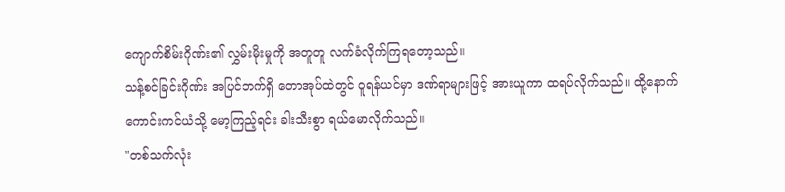ကျောက်စိမ်းဂိုဏ်း၏ လွှမ်းမိုးမှုကို အတူတူ လက်ခံလိုက်ကြရတော့သည်။
သန့်စင်ခြင်းဂိုဏ်း အပြင်ဘက်ရှိ တောအုပ်ထဲတွင် ဝူရန်ယင်မှာ ဒဏ်ရာများဖြင့် အားယူကာ ထရပ်လိုက်သည်။ ထို့နောက် ကောင်းကင်ယံသို့ မော့ကြည့်ရင်း ခါးသီးစွာ ရယ်မောလိုက်သည်။
"တစ်သက်လုံး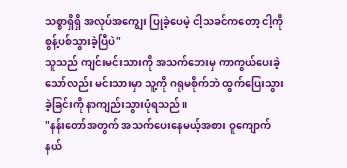သစ္စာရှိရှိ အလုပ်အကျွေး ပြုခဲ့ပေမဲ့ ငါ့သခင်ကတော့ ငါ့ကို စွန့်ပစ်သွားခဲ့ပြီပဲ"
သူသည် ကျင်းမင်းသားကို အသက်ဘေးမှ ကာကွယ်ပေးခဲ့သော်လည်း မင်းသားမှာ သူ့ကို ဂရုမစိုက်ဘဲ ထွက်ပြေးသွားခဲ့ခြင်းကို နာကျည်းသွားပုံရသည်။
"နန်းတော်အတွက် အသက်ပေးနေမယ့်အစား ဝူကျောက်နယ်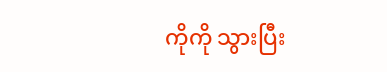ကိုကို သွားပြီး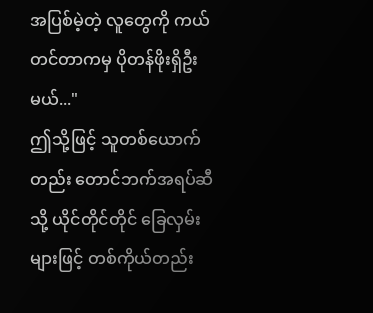အပြစ်မဲ့တဲ့ လူတွေကို ကယ်တင်တာကမှ ပိုတန်ဖိုးရှိဦးမယ်..."
ဤသို့ဖြင့် သူတစ်ယောက်တည်း တောင်ဘက်အရပ်ဆီသို့ ယိုင်တိုင်တိုင် ခြေလှမ်းများဖြင့် တစ်ကိုယ်တည်း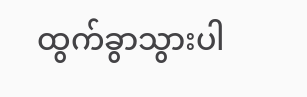ထွက်ခွာသွားပါ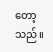တော့သည်။